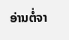ອ່ານຕໍ່ຈາ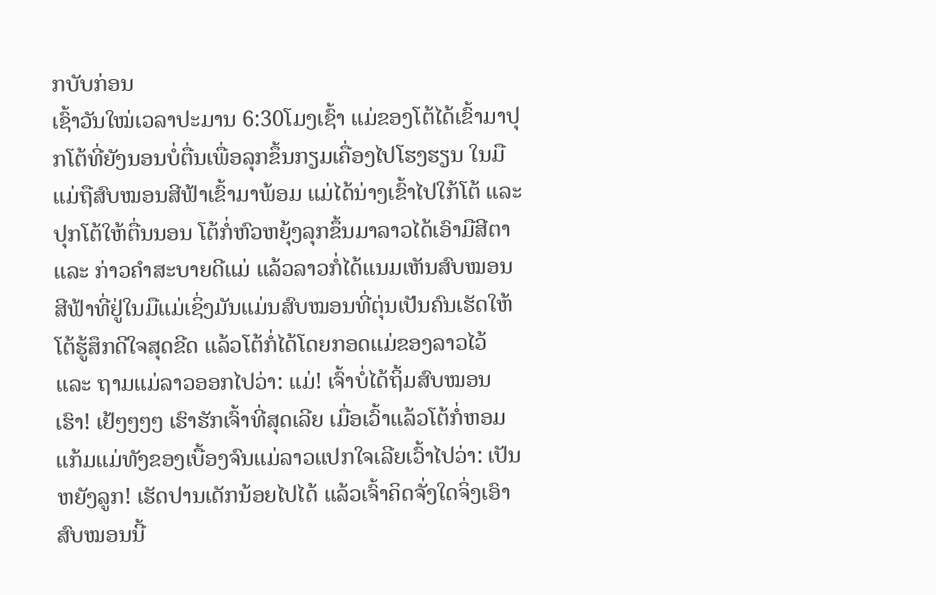ກບັບກ່ອນ
ເຊົ້າວັນໃໝ່ເວລາປະມານ 6:30ໂມງເຊົ້າ ແມ່ຂອງໂຕ້ໄດ້ເຂົ້າມາປຸກໂຕ້ທີ່ຍັງນອນບໍ່ຕື່ນເພື່ອລຸກຂຶ້ນກຽມເຄື່ອງໄປໂຮງຮຽນ ໃນມືແມ່ຖືສົບໝອນສີຟ້າເຂົ້າມາພ້ອມ ແມ່ໄດ້ນ່າງເຂົ້າໄປໃກ້ໂຕ້ ແລະ ປຸກໂຕ້ໃຫ້ຕື່ນນອນ ໂຕ້ກໍ່ຫົວຫຍຸ້ງລຸກຂຶ້ນມາລາວໄດ້ເອົາມືສີຕາ ແລະ ກ່າວຄຳສະບາຍດີແມ່ ແລ້ວລາວກໍ່ໄດ້ແນມເຫັນສົບໝອນສີຟ້າທີ່ຢູ່ໃນມືແມ່ເຊິ່ງມັນແມ່ນສົບໝອນທີ່ຕຸ່ນເປັນຄົນເຮັດໃຫ້ ໂຕ້ຮູ້ສຶກດີໃຈສຸດຂີດ ແລ້ວໂຕ້ກໍ່ໄດ້ໂດຍກອດແມ່ຂອງລາວໄວ້ ແລະ ຖາມແມ່ລາວອອກໄປວ່າ: ແມ່! ເຈົ້າບໍ່ໄດ້ຖິ້ມສົບໝອນເຮົາ! ເຢ້ໆໆໆໆ ເຮົາຮັກເຈົ້າທີ່ສຸດເລີຍ ເມື່ອເວົ້າແລ້ວໂຕ້ກໍ່ຫອມແກ້ມແມ່ທັງຂອງເບື້ອງຈົນແມ່ລາວແປກໃຈເລີຍເວົ້າໄປວ່າ: ເປັນຫຍັງລູກ! ເຮັດປານເດັກນ້ອຍໄປໄດ້ ແລ້ວເຈົ້າຄິດຈັ່ງໃດຈິ່ງເອົາສົບໝອນນີ້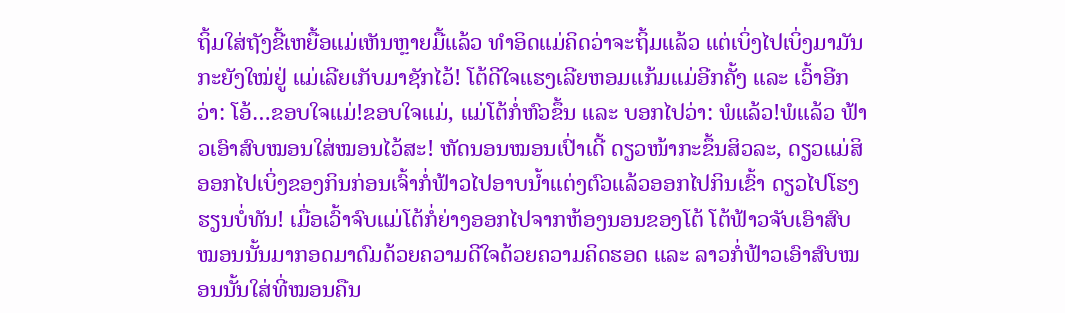ຖິ້ມໃສ່ຖັງຂີ້ເຫຍື້ອແມ່ເຫັນຫຼາຍມື້ແລ້ວ ທຳອິດແມ່ຄິດວ່າຈະຖິ້ມແລ້ວ ແຕ່ເບິ່ງໄປເບິ່ງມາມັນກະຍັງໃໝ່ຢູ່ ແມ່ເລີຍເກັບມາຊັກໄວ້! ໂຕ້ດີໃຈແຮງເລີຍຫອມແກ້ມແມ່ອີກຄັ້ງ ແລະ ເວົ້າອີກວ່າ: ໂອ້…ຂອບໃຈແມ່!ຂອບໃຈແມ່, ແມ່ໂຕ້ກໍ່ຫົວຂຶ້ນ ແລະ ບອກໄປວ່າ: ພໍແລ້ວ!ພໍແລ້ວ ຟ້າວເອົາສົບໝອນໃສ່ໝອນໄວ້ສະ! ຫັດນອນໝອນເປົ່າເດີ້ ດຽວໜ້າກະຂຶ້ນສິວລະ, ດຽວແມ່ສິອອກໄປເບິ່ງຂອງກິນກ່ອນເຈົ້າກໍ່ຟ້າວໄປອາບນ້ຳແຕ່ງຕົວແລ້ວອອກໄປກິນເຂົ້າ ດຽວໄປໂຮງຮຽນບໍ່ທັນ! ເມື່ອເວົ້າຈົບແມ່ໂຕ້ກໍ່ຍ່າງອອກໄປຈາກຫ້ອງນອນຂອງໂຕ້ ໂຕ້ຟ້າວຈັບເອົາສົບໝອນນັ້ນມາກອດມາດົມດ້ວຍຄວາມດີໃຈດ້ວຍຄວາມຄິດຮອດ ແລະ ລາວກໍ່ຟ້າວເອົາສົບໝອນນັ້ນໃສ່ທີ່ໝອນຄືນ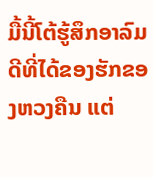ມື້ນີ້ໂຕ້ຮູ້ສຶກອາລົມດີທີ່ໄດ້ຂອງຮັກຂອງຫວງຄືນ ແຕ່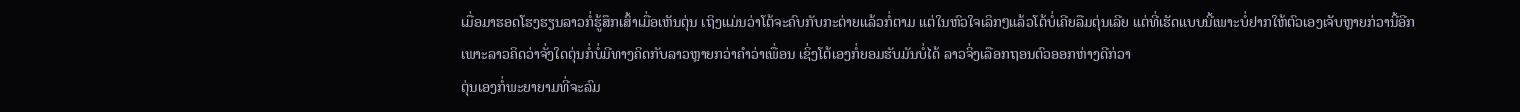ເມື່ອມາຮອດໂຮງຮຽນລາວກໍ່ຮູ້ສຶກເສົ້າເມື່ອເຫັນຕຸ່ນ ເຖິງແມ່ນວ່າໂຕ້ຈະຄົບກັບກະຕ່າຍແລ້ວກໍ່ຕາມ ແຕ່ໃນຫົວໃຈເລິກໆແລ້ວໂຕ້ບໍ່ເຄີຍລືມຕຸ່ນເລີຍ ແຕ່ທີ່ເຮັດແບບນີ້ເພາະບໍ່ຢາກໃຫ້ຕົວເອງເຈັບຫຼາຍກ່ວານີ້ອີກ ເພາະລາວຄິດວ່າຈັ່ງໃດຕຸ່ນກໍ່ບໍ່ມີທາງຄິດກັບລາວຫຼາຍກວ່າຄຳວ່າເພື່ອນ ເຊິ່ງໂຕ້ເອງກໍ່ຍອມຮັບມັນບໍ່ໄດ້ ລາວຈິ່ງເລືອກຖອນຕົວອອກຫ່າງດີກ່ວາ
ຕຸ່ນເອງກໍ່ພະຍາຍາມທີ່ຈະລົມ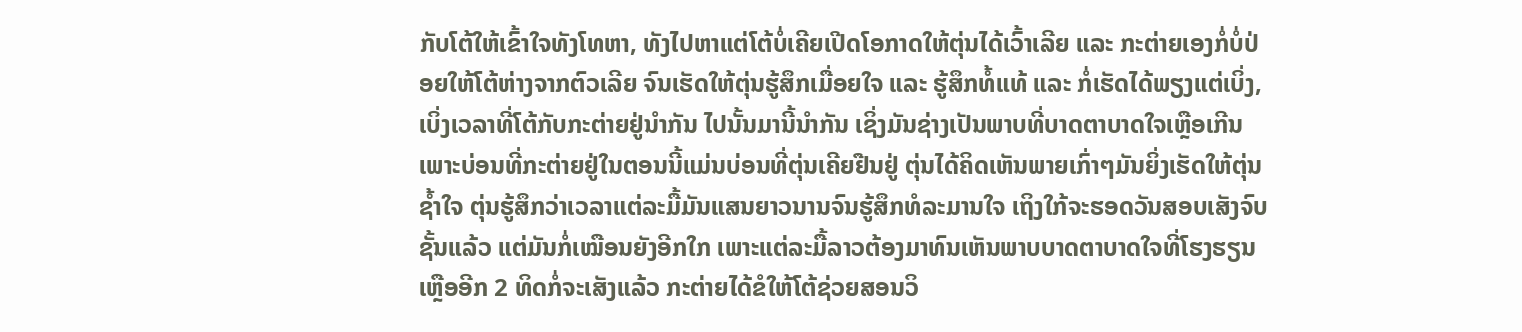ກັບໂຕ້ໃຫ້ເຂົ້າໃຈທັງໂທຫາ, ທັງໄປຫາແຕ່ໂຕ້ບໍ່ເຄີຍເປີດໂອກາດໃຫ້ຕຸ່ນໄດ້ເວົ້າເລີຍ ແລະ ກະຕ່າຍເອງກໍ່ບໍ່ປ່ອຍໃຫ້ໂຕ້ຫ່າງຈາກຕົວເລີຍ ຈົນເຮັດໃຫ້ຕຸ່ນຮູ້ສຶກເມື່ອຍໃຈ ແລະ ຮູ້ສຶກທໍ້ແທ້ ແລະ ກໍ່ເຮັດໄດ້ພຽງແຕ່ເບິ່ງ, ເບິ່ງເວລາທີ່ໂຕ້ກັບກະຕ່າຍຢູ່ນຳກັນ ໄປນັ້ນມານີ້ນຳກັນ ເຊິ່ງມັນຊ່າງເປັນພາບທີ່ບາດຕາບາດໃຈເຫຼືອເກີນ ເພາະບ່ອນທີ່ກະຕ່າຍຢູ່ໃນຕອນນີ້ແມ່ນບ່ອນທີ່ຕຸ່ນເຄີຍຢືນຢູ່ ຕຸ່ນໄດ້ຄິດເຫັນພາຍເກົ່າໆມັນຍິ່ງເຮັດໃຫ້ຕຸ່ນຊ້ຳໃຈ ຕຸ່ນຮູ້ສຶກວ່າເວລາແຕ່ລະມື້ມັນແສນຍາວນານຈົນຮູ້ສຶກທໍລະມານໃຈ ເຖິງໃກ້ຈະຮອດວັນສອບເສັງຈົບຊັ້ນແລ້ວ ແຕ່ມັນກໍ່ເໝືອນຍັງອີກໃກ ເພາະແຕ່ລະມື້ລາວຕ້ອງມາທົນເຫັນພາບບາດຕາບາດໃຈທີ່ໂຮງຮຽນ
ເຫຼືອອີກ 2 ທິດກໍ່ຈະເສັງແລ້ວ ກະຕ່າຍໄດ້ຂໍໃຫ້ໂຕ້ຊ່ວຍສອນວິ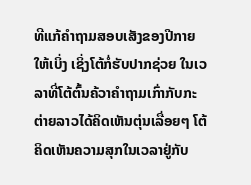ທີແກ້ຄຳຖາມສອບເສັງຂອງປີກາຍໃຫ້ເບິ່ງ ເຊິ່ງໂຕ້ກໍ່ຮັບປາກຊ່ວຍ ໃນເວລາທີ່ໂຕ້ຕົ້ນຄ້ວາຄຳຖາມເກົ່າກັບກະຕ່າຍລາວໄດ້ຄິດເຫັນຕຸ່ນເລື່ອຍໆ ໂຕ້ຄິດເຫັນຄວາມສຸກໃນເວລາຢູ່ກັບ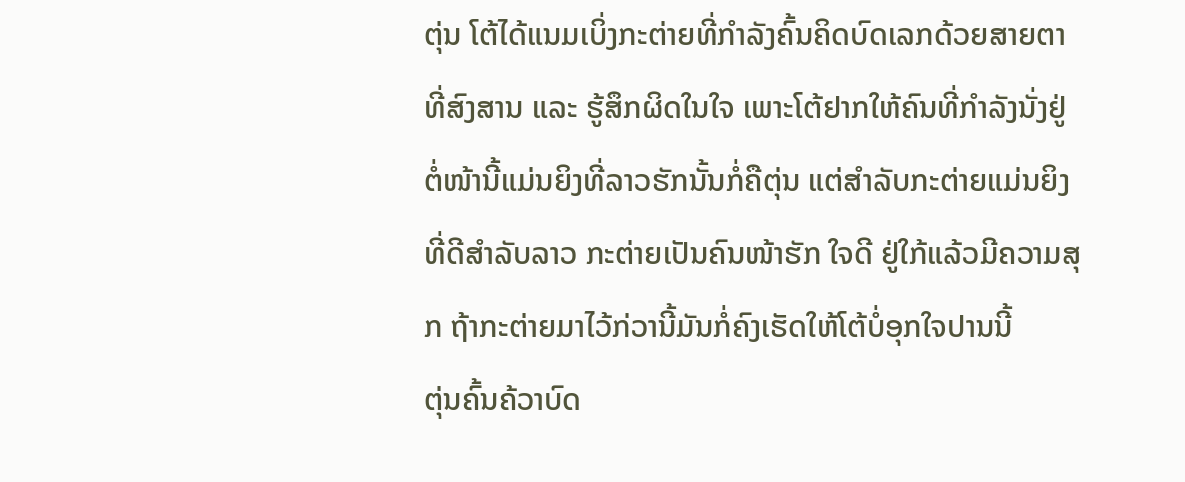ຕຸ່ນ ໂຕ້ໄດ້ແນມເບິ່ງກະຕ່າຍທີ່ກຳລັງຄົ້ນຄິດບົດເລກດ້ວຍສາຍຕາທີ່ສົງສານ ແລະ ຮູ້ສຶກຜິດໃນໃຈ ເພາະໂຕ້ຢາກໃຫ້ຄົນທີ່ກຳລັງນັ່ງຢູ່ຕໍ່ໜ້ານີ້ແມ່ນຍິງທີ່ລາວຮັກນັ້ນກໍ່ຄືຕຸ່ນ ແຕ່ສຳລັບກະຕ່າຍແມ່ນຍິງທີ່ດີສຳລັບລາວ ກະຕ່າຍເປັນຄົນໜ້າຮັກ ໃຈດີ ຢູ່ໃກ້ແລ້ວມີຄວາມສຸກ ຖ້າກະຕ່າຍມາໄວ້ກ່ວານີ້ມັນກໍ່ຄົງເຮັດໃຫ້ໂຕ້ບໍ່ອຸກໃຈປານນີ້
ຕຸ່ນຄົ້ນຄ້ວາບົດ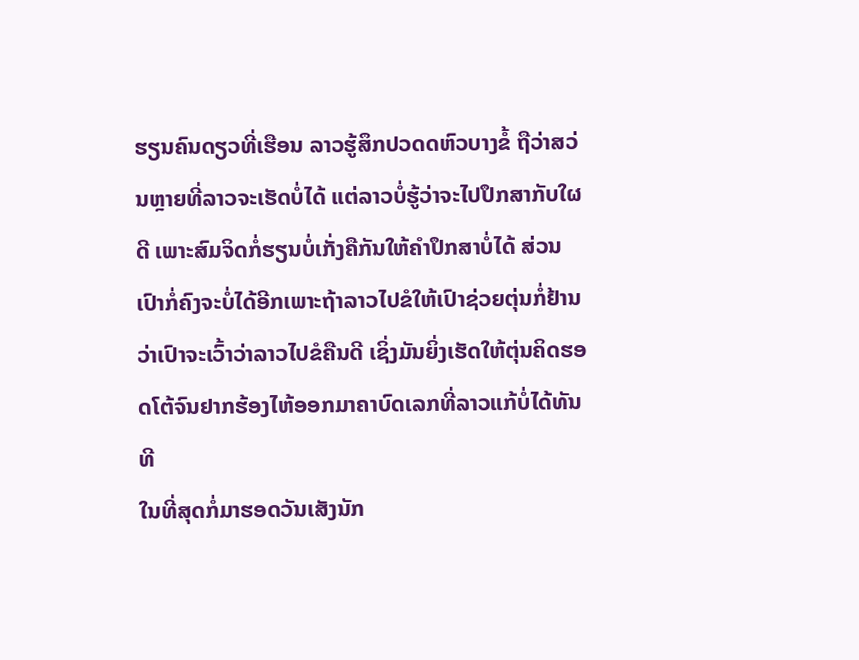ຮຽນຄົນດຽວທີ່ເຮືອນ ລາວຮູ້ສຶກປວດດຫົວບາງຂໍ້ ຖືວ່າສວ່ນຫຼາຍທີ່ລາວຈະເຮັດບໍ່ໄດ້ ແຕ່ລາວບໍ່ຮູ້ວ່າຈະໄປປຶກສາກັບໃຜດີ ເພາະສົມຈິດກໍ່ຮຽນບໍ່ເກັ່ງຄືກັນໃຫ້ຄຳປຶກສາບໍ່ໄດ້ ສ່ວນເປົາກໍ່ຄົງຈະບໍ່ໄດ້ອີກເພາະຖ້າລາວໄປຂໍໃຫ້ເປົາຊ່ວຍຕຸ່ນກໍ່ຢ້ານວ່າເປົາຈະເວົ້າວ່າລາວໄປຂໍຄືນດີ ເຊິ່ງມັນຍິ່ງເຮັດໃຫ້ຕຸ່ນຄິດຮອດໂຕ້ຈົນຢາກຮ້ອງໄຫ້ອອກມາຄາບົດເລກທີ່ລາວແກ້ບໍ່ໄດ້ທັນທີ
ໃນທີ່ສຸດກໍ່ມາຮອດວັນເສັງນັກ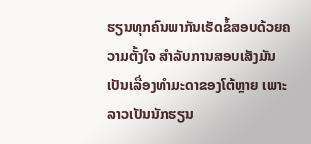ຮຽນທຸກຄົນພາກັນເຮັດຂໍ້ສອບດ້ວຍຄວາມຕັ້ງໃຈ ສຳລັບການສອບເສັງມັນເປັນເລື່ອງທຳມະດາຂອງໂຕ້ຫຼາຍ ເພາະລາວເປັນນັກຮຽນ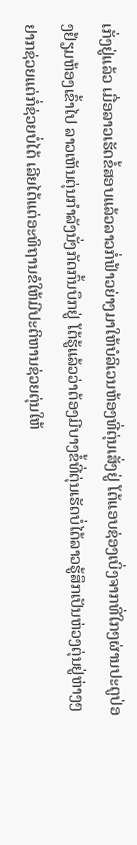ເກັ່ງຢູ່ແລ້ວ ເມື່ອລາວເຮັດຂໍ້ສອບແລ້ວລາວກໍ່ຟ້າວຍ່າງມາໃຫ້ບໍລິເວນຫ້ອງທີ່ຕຸ່ນເສັ່ງຢູ່ ໂຕ້ແອບຊ່ອງເບິ່ງຈາກທີ່ໃກໆຜ່ານປະຕູປ່ອງຢ້ຽມຫ້ອງເຂົ້າໄປ ລາວເຫັນຕຸ່ນກຳລັງນັ່ງກັດກົ້ນບຶກຢູ່ ໂຕ້ຮູ້ແລ້ວວ່າຕ້ອງມີບາງຂໍ້ທີ່ຕຸ່ນເຮັດບໍ່ໄດ້ລາວຮູ້ສຶກເປັນຫ່ວງຕຸ່ນຢູ່ຫ່າງໆຢາກຊ່ວຍແຕ່ກໍ່ຊ່ວຍບໍ່ໄດ້ ເລີຍໄດ້ແຕ່ອະທິຖານຂໍໃຫ້ມີປະຕິຫານຊ່ວຍຕຸ່ນໃຫ້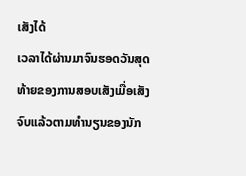ເສັງໄດ້
ເວລາໄດ້ຜ່ານມາຈົນຮອດວັນສຸດທ້າຍຂອງການສອບເສັງເມື່ອເສັງຈົບແລ້ວຕາມທຳນຽນຂອງນັກ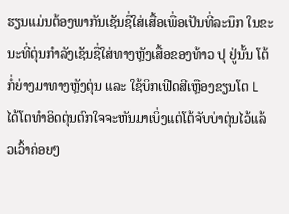ຮຽນແມ່ນຕ້ອງພາກັນເຊັນຊື່ໃສ່ເສື້ອເພື່ອເປັນທີ່ລະນຶກ ໃນຂະນະທີ່ຕຸ່ນກຳລັງເຊັນຊື່ໃສ່ທາງຫຼັງເສື້ອຂອງທ້າວ ປຸ ຢູ່ນັ້ນ ໂຕ້ກໍ່ຍ່າງມາທາງຫຼັງຕຸ່ນ ແລະ ໃຊ້ບິກເຟີດສີເຫຼືອງຂຽນໂຕ L ໄດ້ໂຕທຳອິດຕຸ່ນຕົກໃຈຈະຫັນມາເບິ່ງແຕ່ໂຕ້ຈັບບ່າຕຸ່ນໄວ້ແລ້ວເວົ້າຄ່ອຍໆ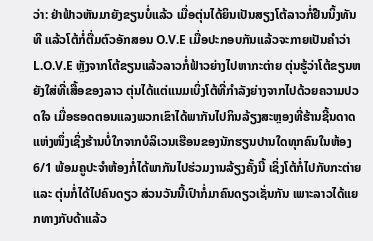ວ່າ: ຢ່າຟ້າວຫັນມາຍັງຂຽນບໍ່ແລ້ວ ເມື່ອຕຸ່ນໄດ້ຍິນເປັນສຽງໂຕ້ລາວກໍ່ຢືນນິ້ງທັນທີ ແລ້ວໂຕ້ກໍ່ຕື່ມຕົວອັກສອນ O.V.E ເມື່ອປະກອບກັນແລ້ວຈະກາຍເປັນຄຳວ່າ L.O.V.E ຫຼັງຈາກໂຕ້ຂຽນແລ້ວລາວກໍ່ຟ້າວຍ່າງໄປຫາກະຕ່າຍ ຕຸ່ນຮູ້ວ່າໂຕ້ຂຽນຫຍັງໃສ່ທີ່ເສື້ອຂອງລາວ ຕຸ່ນໄດ້ແຕ່ແນມເບິ່ງໂຕ້ທີ່ກຳລັງຍ່າງຈາກໄປດ້ວຍຄວາມປວດໃຈ ເມື່ອຮອດຕອນແລງພວກເຂົາໄດ້ພາກັນໄປກິນລ້ຽງສະຫຼອງທີ່ຮ້ານຊີ້ນດາດແຫ່ງໜຶ່ງເຊິ່ງຮ້ານບໍ່ໃກຈາກບໍລິເວນເຮືອນຂອງນັກຮຽນປານໃດທຸກຄົນໃນຫ້ອງ 6/1 ພ້ອມຄູປະຈຳຫ້ອງກໍ່ໄດ້ພາກັນໄປຮ່ວມງານລ້ຽງຄັ້ງນີ້ ເຊິ່ງໂຕ້ກໍ່ໄປກັບກະຕ່າຍ ແລະ ຕຸ່ນກໍ່ໄດ້ໄປຄົນດຽວ ສ່ວນວັນນີ້ເປົາກໍ່ມາຄົນດຽວເຊັ່ນກັນ ເພາະລາວໄດ້ແຍກທາງກັບດ້າແລ້ວ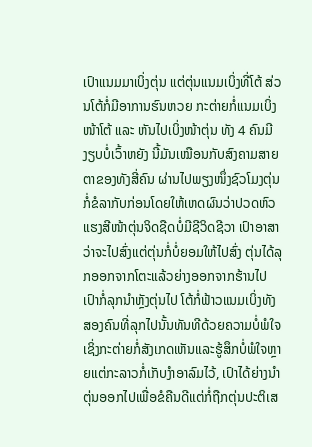ເປົາແນມມາເບິ່ງຕຸ່ນ ແຕ່ຕຸ່ນແນມເບິ່ງທີ່ໂຕ້ ສ່ວນໂຕ້ກໍ່ມີອາການຮົນຫວຍ ກະຕ່າຍກໍ່ແນມເບິ່ງໜ້າໂຕ້ ແລະ ຫັນໄປເບິ່ງໜ້າຕຸ່ນ ທັງ 4 ຄົນມີງຽບບໍ່ເວົ້າຫຍັງ ນີ້ມັນເໝືອນກັບສົງຄາມສາຍຕາຂອງທັງສີ່ຄົນ ຜ່ານໄປພຽງໜຶ່ງຊົວໂມງຕຸ່ນກໍ່ຂໍລາກັບກ່ອນໂດຍໃຫ້ເຫດຜົນວ່າປວດຫົວແຮງສີໜ້າຕຸ່ນຈິດຊືດບໍ່ມີຊີວິດຊີວາ ເປົາອາສາວ່າຈະໄປສົ່ງແຕ່ຕຸ່ນກໍ່ບໍ່ຍອມໃຫ້ໄປສົ່ງ ຕຸ່ນໄດ້ລຸກອອກຈາກໂຕະແລ້ວຍ່າງອອກຈາກຮ້ານໄປ ເປົາກໍ່ລຸກນຳຫຼັງຕຸ່ນໄປ ໂຕ້ກໍ່ຟ້າວແນມເບິ່ງທັງສອງຄົນທີ່ລຸກໄປນັ້ນທັນທີດ້ວຍຄວາມບໍ່ພໍໃຈ ເຊິ່ງກະຕ່າຍກໍ່ສັງເກດເຫັນແລະຮູ້ສຶກບໍ່ພໍໃຈຫຼາຍແຕ່ກະລາວກໍ່ເກັບງຳອາລົມໄວ້, ເປົາໄດ້ຍ່າງນຳຕຸ່ນອອກໄປເພື່ອຂໍຄືນດີແຕ່ກໍ່ຖືກຕຸ່ນປະຕິເສ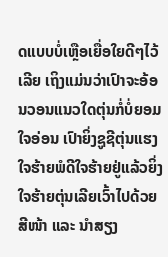ດແບບບໍ່ເຫຼືອເຍື່ອໃຍດີໆໄວ້ເລີຍ ເຖິງແມ່ນວ່າເປົາຈະອ້ອນວອນແນວໃດຕຸ່ນກໍ່ບໍ່ຍອມໃຈອ່ອນ ເປົາຍິ່ງຊູຊີຕຸ່ນແຮງໃຈຮ້າຍພໍດີໃຈຮ້າຍຢູ່ແລ້ວຍິ່ງໃຈຮ້າຍຕຸ່ນເລີຍເວົ້າໄປດ້ວຍສີໜ້າ ແລະ ນຳສຽງ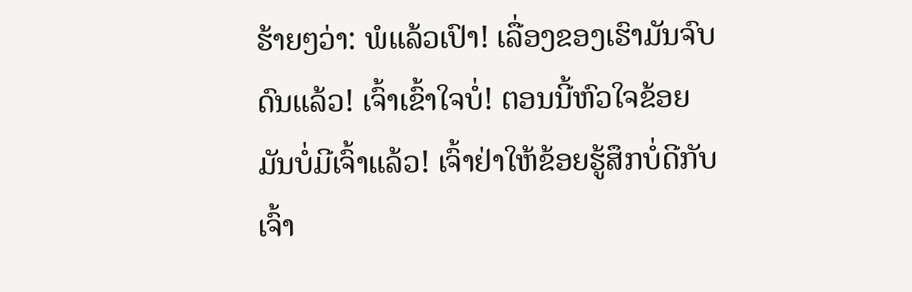ຮ້າຍໆວ່າ: ພໍແລ້ວເປົາ! ເລື່ອງຂອງເຮົາມັນຈົບດົນແລ້ວ! ເຈົ້າເຂົ້າໃຈບໍ່! ຕອນນີ້ຫົວໃຈຂ້ອຍມັນບໍ່ມີເຈົ້າແລ້ວ! ເຈົ້າຢ່າໃຫ້ຂ້ອຍຮູ້ສຶກບໍ່ດີກັບເຈົ້າ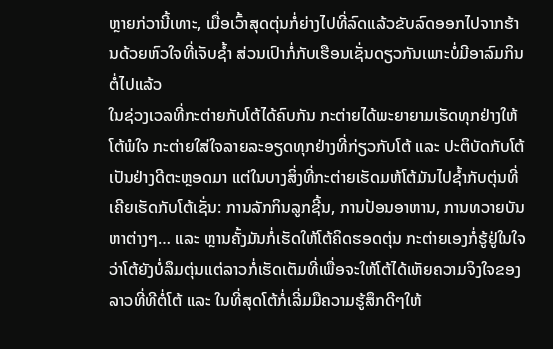ຫຼາຍກ່ວານີ້ເທາະ, ເມື່ອເວົ້າສຸດຕຸ່ນກໍ່ຍ່າງໄປທີ່ລົດແລ້ວຂັບລົດອອກໄປຈາກຮ້ານດ້ວຍຫົວໃຈທີ່ເຈັບຊ້ຳ ສ່ວນເປົາກໍ່ກັບເຮືອນເຊັ່ນດຽວກັນເພາະບໍ່ມີອາລົມກິນຕໍ່ໄປແລ້ວ
ໃນຊ່ວງເວລທີ່ກະຕ່າຍກັບໂຕ້ໄດ້ຄົບກັນ ກະຕ່າຍໄດ້ພະຍາຍາມເຮັດທຸກຢ່າງໃຫ້ໂຕ້ພໍໃຈ ກະຕ່າຍໃສ່ໃຈລາຍລະອຽດທຸກຢ່າງທີ່ກ່ຽວກັບໂຕ້ ແລະ ປະຕິບັດກັບໂຕ້ເປັນຢ່າງດີຕະຫຼອດມາ ແຕ່ໃນບາງສິ່ງທີ່ກະຕ່າຍເຮັດມຫ້ໂຕ້ມັນໄປຊ້ຳກັບຕຸ່ນທີ່ເຄີຍເຮັດກັບໂຕ້ເຊັ່ນ: ການລັກກິນລູກຊີ້ນ, ການປ້ອນອາຫານ, ການທວາຍບັນຫາຕ່າງໆ… ແລະ ຫຼານຄັ້ງມັນກໍ່ເຮັດໃຫ້ໂຕ້ຄິດຮອດຕຸ່ນ ກະຕ່າຍເອງກໍ່ຮູ້ຢູ່ໃນໃຈວ່າໂຕ້ຍັງບໍ່ລຶມຕຸ່ນແຕ່ລາວກໍ່ເຮັດເຕັມທີ່ເພື່ອຈະໃຫ້ໂຕ້ໄດ້ເຫັຍຄວາມຈິງໃຈຂອງລາວທີ່ທີຕໍ່ໂຕ້ ແລະ ໃນທີ່ສຸດໂຕ້ກໍ່ເລີ່ມມືຄວາມຮູ້ສຶກດີໆໃຫ້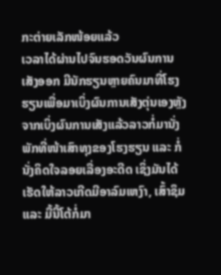ກະຕ່າຍເລັກໜ້ອຍແລ້ວ
ເວລາໄດ້ຜ່ານໄປຈົນຮອດວັນຜົນການເສັງອອກ ມີນັກຮຽນຫຼາຍຄົນມາທີ່ໂຮງຮຽນເພື່ອມາເບິ່ງຜົນການເສັງຕຸ່ນເອງຫຼັງຈາກເບິ່ງຜົນການເສັງແລ້ວລາວກໍ່ມານັ່ງພັກທີ່ໜ້າເສົາທຸງຂອງໂຮງຮຽນ ແລະ ກໍ່ນັ່ງຄິດໃຈລອຍເລື່ອງອະດີດ ເຊິ່ງມັນໄດ້ເຮັດໃຫ້ລາວເກີດມີອາລົມເຫງົາ, ເສົ້າຊຶມ ແລະ ມື້ນີ້ໂຕ້ກໍ່ມາ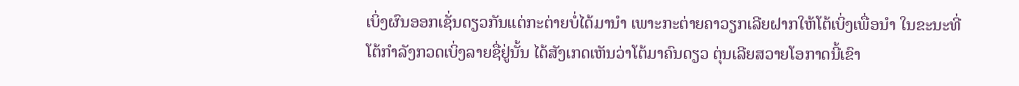ເບິ່ງຜົນອອກເຊັ່ນດຽວກັນແຕ່ກະຕ່າຍບໍ່ໄດ້ມານຳ ເພາະກະຕ່າຍຄາວຽກເລີຍຝາກໃຫ້ໂຕ້ເບິ່ງເພື່ອນຳ ໃນຂະນະທີ່ໂຕ້ກຳລັງກວດເບິ່ງລາຍຊື່ຢູ່ນັ້ນ ໄດ້ສັງເກດເຫັນວ່າໂຕ້ມາຄົນດຽວ ຕຸ່ນເລີຍສວາຍໂອກາດນີ້ເຂົາ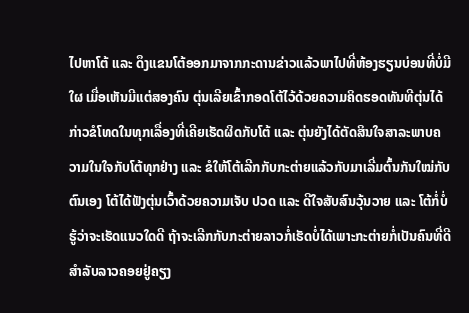ໄປຫາໂຕ້ ແລະ ດຶງແຂນໂຕ້ອອກມາຈາກກະດານຂ່າວແລ້ວພາໄປທີ່ຫ້ອງຮຽນບ່ອນທີ່ບໍ່ມີໃຜ ເມື່ອເຫັນມີແຕ່ສອງຄົນ ຕຸ່ນເລີຍເຂົ້າກອດໂຕ້ໄວ້ດ້ວຍຄວາມຄິດຮອດທັນທີຕຸ່ນໄດ້ກ່າວຂໍໂທດໃນທຸກເລື່ອງທີ່ເຄີຍເຮັດຜິດກັບໂຕ້ ແລະ ຕຸ່ນຍັງໄດ້ຕັດສິນໃຈສາລະພາບຄວາມໃນໃຈກັບໂຕ້ທຸກຢ່າງ ແລະ ຂໍໃຫ້ໂຕ້ເລີກກັບກະຕ່າຍແລ້ວກັບມາເລີ່ມຕົ້ນກັນໃໝ່ກັບຕົນເອງ ໂຕ້ໄດ້ຟັງຕຸ່ນເວົ້າດ້ວຍຄວາມເຈັບ ປວດ ແລະ ດີໃຈສັບສົນວຸ້ນວາຍ ແລະ ໂຕ້ກໍ່ບໍ່ຮູ້ວ່າຈະເຮັດແນວໃດດີ ຖ້າຈະເລີກກັບກະຕ່າຍລາວກໍ່ເຮັດບໍ່ໄດ້ເພາະກະຕ່າຍກໍ່ເປັນຄົນທີ່ດີສຳລັບລາວຄອຍຢູ່ຄຽງ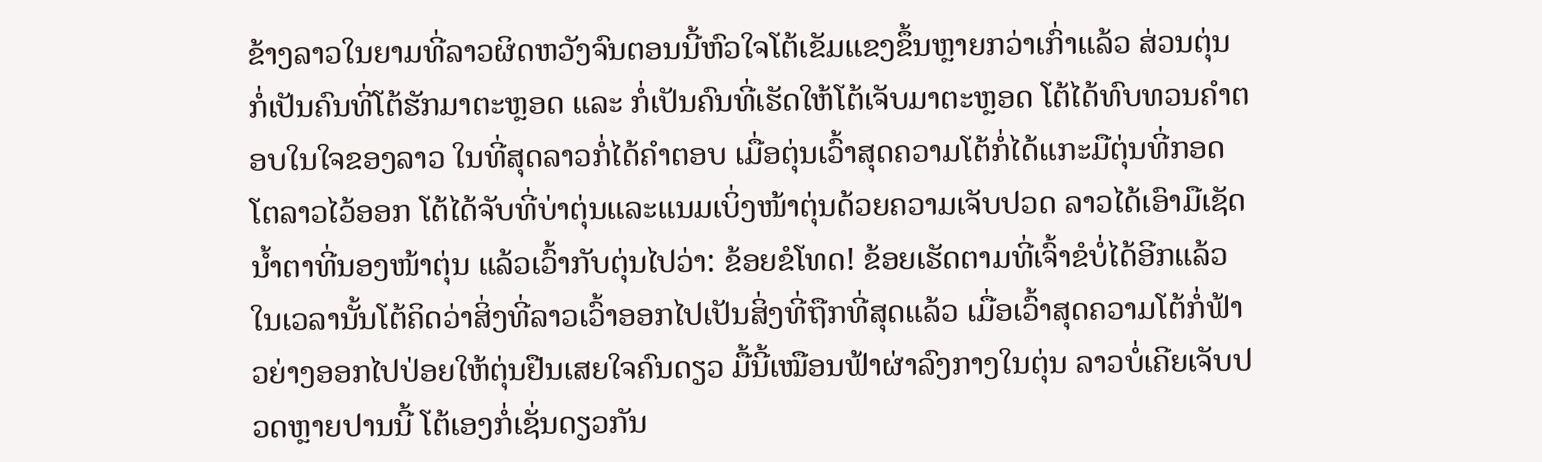ຂ້າງລາວໃນຍາມທີ່ລາວຜິດຫວັງຈົນຕອນນີ້ຫົວໃຈໂຕ້ເຂັມແຂງຂຶ້ນຫຼາຍກວ່າເກົ່າແລ້ວ ສ່ວນຕຸ່ນກໍ່ເປັນຄົນທີ່ໂຕ້ຮັກມາຕະຫຼອດ ແລະ ກໍ່ເປັນຄົນທີ່ເຮັດໃຫ້ໂຕ້ເຈັບມາຕະຫຼອດ ໂຕ້ໄດ້ທົບທວນຄຳຕອບໃນໃຈຂອງລາວ ໃນທີ່ສຸດລາວກໍ່ໄດ້ຄຳຕອບ ເມື່ອຕຸ່ນເວົ້າສຸດຄວາມໂຕ້ກໍ່ໄດ້ແກະມືຕຸ່ນທີ່ກອດໂຕລາວໄວ້ອອກ ໂຕ້ໄດ້ຈັບທີ່ບ່າຕຸ່ນແລະແນມເບິ່ງໜ້າຕຸ່ນດ້ວຍຄວາມເຈັບປວດ ລາວໄດ້ເອົາມືເຊັດນ້ຳຕາທີ່ນອງໜ້າຕຸ່ນ ແລ້ວເວົ້າກັບຕຸ່ນໄປວ່າ: ຂ້ອຍຂໍໂທດ! ຂ້ອຍເຮັດຕາມທີ່ເຈົ້າຂໍບໍ່ໄດ້ອີກແລ້ວ ໃນເວລານັ້ນໂຕ້ຄິດວ່າສິ່ງທີ່ລາວເວົ້າອອກໄປເປັນສິ່ງທີ່ຖືກທີ່ສຸດແລ້ວ ເມື່ອເວົ້າສຸດຄວາມໂຕ້ກໍ່ຟ້າວຍ່າງອອກໄປປ່ອຍໃຫ້ຕຸ່ນຢືນເສຍໃຈຄົນດຽວ ມື້ນີ້ເໝືອນຟ້າຜ່າລົງກາງໃນຕຸ່ນ ລາວບໍ່ເຄີຍເຈັບປວດຫຼາຍປານນີ້ ໂຕ້ເອງກໍ່ເຊັ່ນດຽວກັນ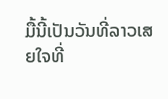ມື້ນີ້ເປັນວັນທີ່ລາວເສຍໃຈທີ່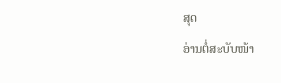ສຸດ
ອ່ານຕໍ່ສະບັບໜ້າ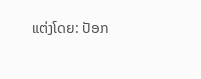ແຕ່ງໂດຍ: ປັອກ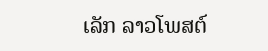ເລັກ ລາວໂພສຕ໌